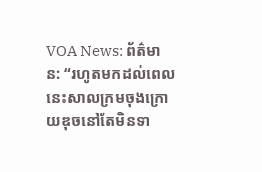VOA News: ព័ត៌មាន: “រហូតមកដល់ពេលនេះសាលក្រមចុងក្រោយឌុចនៅតែមិនទា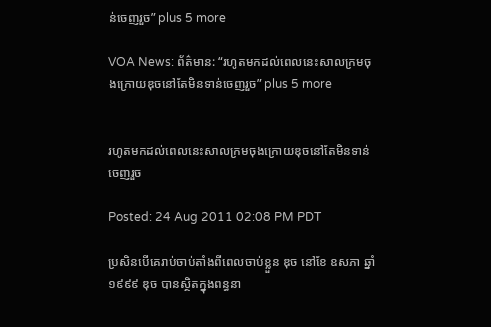ន់ចេញរួច” plus 5 more

VOA News: ព័ត៌មាន: “រហូតមកដល់ពេលនេះសាលក្រមចុងក្រោយឌុចនៅតែមិនទាន់ចេញរួច” plus 5 more


រហូតមកដល់ពេលនេះសាលក្រមចុងក្រោយឌុចនៅតែមិនទាន់ចេញរួច

Posted: 24 Aug 2011 02:08 PM PDT

ប្រសិនបើគេរាប់ចាប់តាំងពីពេលចាប់ខ្លួន ឌុច នៅខែ ឧសភា ឆ្នាំ១៩៩៩ ឌុច បានស្ថិតក្នុងពន្ធនា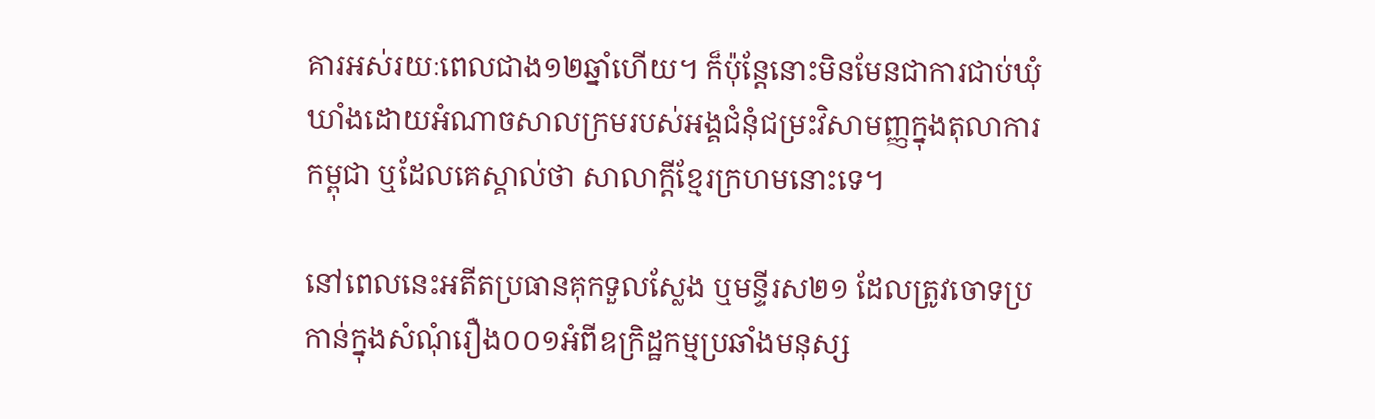គារអស់រយៈពេលជាង១២ឆ្នាំហើយ។ ក៏ប៉ុន្ដែនោះមិនមែនជាការជាប់ឃុំឃាំងដោយអំណាចសាលក្រមរបស់អង្គជំនុំជម្រះវិសាមញ្ញក្នុងតុលាការកម្ពុជា ឬដែលគេស្គាល់ថា សាលាក្ដីខ្មែរក្រហមនោះទេ។

នៅពេលនេះអតីតប្រធានគុកទួលស្លែង ឬមន្ទីរស២១ ដែលត្រូវចោទប្រកាន់ក្នុងសំណុំរឿង០០១អំពីឧក្រិដ្ឋកម្មប្រឆាំងមនុស្ស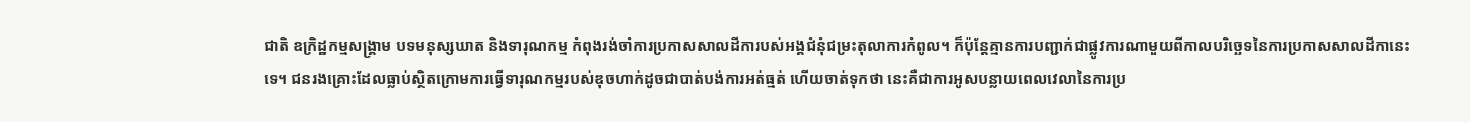ជាតិ ឧក្រិដ្ឋកម្មសង្រ្គាម បទមនុស្សឃាត និងទារុណកម្ម កំពុងរង់ចាំការប្រកាសសាលដីការបស់អង្គជំនុំជម្រះតុលាការកំពូល។ ក៏ប៉ុន្ដែគ្មានការបញ្ជាក់ជាផ្លូវការណាមួយពីកាលបរិចេ្ឆទនៃការប្រកាសសាលដីកានេះទេ។ ជនរងគ្រោះដែលធ្លាប់ស្ថិតក្រោមការធ្វើទារុណកម្មរបស់ឌុចហាក់ដូចជាបាត់បង់ការអត់ធ្មត់ ហើយចាត់ទុកថា នេះគឺជាការអូសបន្លាយពេលវេលានៃការប្រ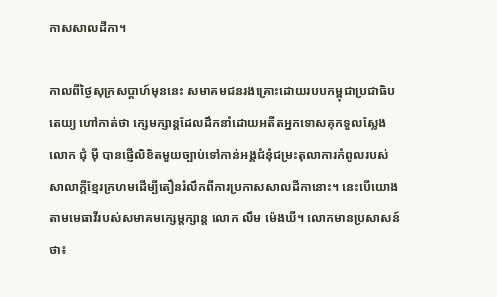កាសសាលដីកា។

កាលពីថ្ងៃសុក្រសប្ដាហ៍មុននេះ សមាគមជនរងគ្រោះដោយរបបកម្ពុជាប្រជាធិបតេយ្យ ហៅកាត់ថា ក្សេមក្សាន្ដដែលដឹកនាំដោយអតីតអ្នកទោសគុកទួលស្លែង លោក ជុំ ម៉ី បានផ្ញើលិខិតមួយច្បាប់ទៅកាន់អង្គជំនុំជម្រះតុលាការកំពូលរបស់សាលាក្ដីខ្មែរក្រហមដើម្បីតឿនរំលឹកពីការប្រកាសសាលដីកានោះ។ នេះបើយោងតាមមេធាវីរបស់សមាគមក្សេម្ដក្សាន្ដ លោក លឹម ម៉េងឃី។ លោកមានប្រសាសន៍ថា៖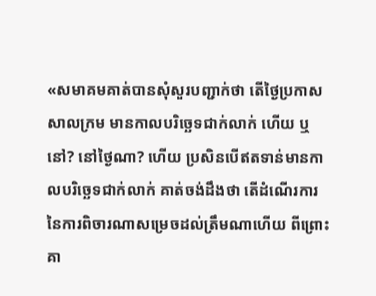«សមាគមគាត់បានសុំសួរបញ្ជាក់ថា តើថ្ងៃប្រកាសសាលក្រម មានកាលបរិច្ឆេទជាក់លាក់ ហើយ ឬនៅ? នៅថ្ងៃណា? ហើយ ប្រសិនបើឥតទាន់មានកាលបរិច្ឆេទជាក់លាក់ គាត់ចង់ដឹងថា តើដំណើរការនៃការពិចារណាសម្រេចដល់ត្រឹមណាហើយ ពីព្រោះគា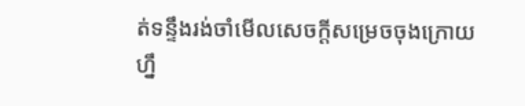ត់ទន្ទឹងរង់ចាំមើលសេចក្តីសម្រេចចុងក្រោយហ្នឹ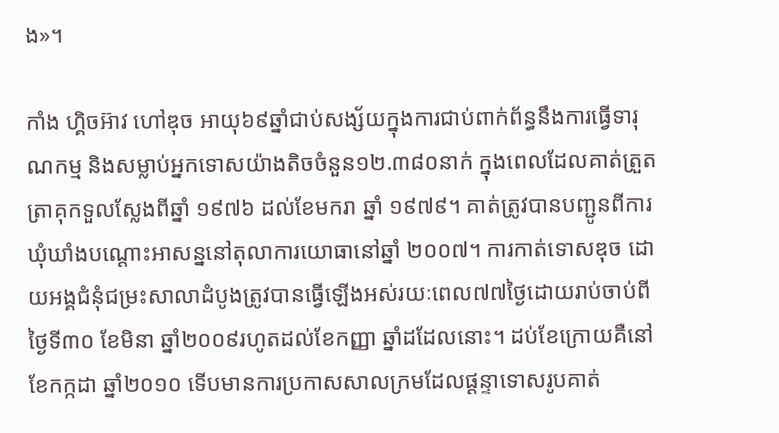ង»។

កាំង ហ្គិចអ៊ាវ ហៅឌុច អាយុ៦៩ឆ្នាំជាប់សង្ស័យក្នុងការជាប់ពាក់ព័ន្ធនឹងការធ្វើទារុណកម្ម និងសម្លាប់អ្នកទោសយ៉ាងតិចចំនួន១២.៣៨០នាក់ ក្នុងពេលដែលគាត់ត្រួតត្រាគុកទួលស្លែងពីឆ្នាំ ១៩៧៦ ដល់ខែមករា ឆ្នាំ ១៩៧៩។ គាត់ត្រូវបានបញ្ជូនពីការឃុំឃាំងបណ្ដោះអាសន្ននៅតុលាការយោធានៅឆ្នាំ ២០០៧។ ការកាត់ទោសឌុច ដោយអង្គជំនុំជម្រះសាលាដំបូងត្រូវបានធ្វើឡើងអស់រយៈពេល៧៧ថ្ងៃដោយរាប់ចាប់ពីថ្ងៃទី៣០ ខែមិនា ឆ្នាំ២០០៩រហូតដល់ខែកញ្ញា ឆ្នាំដដែលនោះ។ ដប់ខែក្រោយគឺនៅខែកក្កដា ឆ្នាំ២០១០ ទើបមានការប្រកាសសាលក្រមដែលផ្ដន្ទាទោសរូបគាត់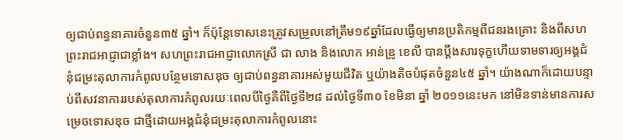ឲ្យជាប់ពន្ធនាគារចំនួន៣៥ ឆ្នាំ។ ក៏ប៉ុន្ដែទោសនេះត្រូវសម្រួលនៅត្រឹម១៩ឆ្នាំដែលធ្វើឲ្យមានប្រតិកម្មពីជនរងគ្រោះ និងពីសហព្រះរាជអាជ្ញាជាខ្លាំង។ សហព្រះរាជអាជ្ញាលោកស្រី ជា លាង និងលោក អាន់ឌ្រូ ខេលី បានប្ដឹងសារទុក្ខហើយទាមទារឲ្យអង្គជំនុំជម្រះតុលាការកំពូលបន្ថែមទោសឌុច ឲ្យជាប់ពន្ធនាគារអស់មួយជីវិត ឬយ៉ាងតិចបំផុតចំនួន៤៥ ឆ្នាំ។ យ៉ាងណាក៏ដោយបន្ទាប់ពីសវនាការរបស់តុលាការកំពូលរយៈពេលបីថ្ងៃគឺពីថ្ងៃទី២៨ ដល់ថ្ងៃទី៣០ ខែមិនា ឆ្នាំ ២០១១នេះមក នៅមិនទាន់មានការសម្រេចទោសឌុច ជាថ្មីដោយអង្គជំនុំជម្រះតុលាការកំពូលនោះ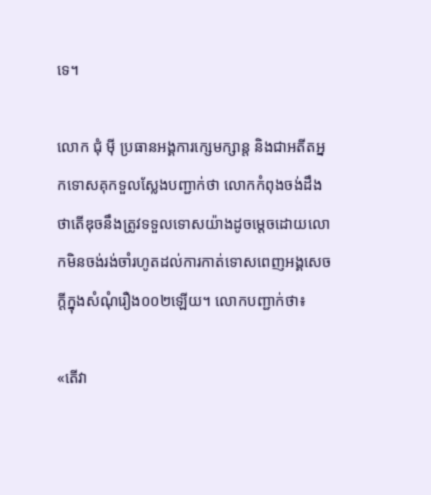ទេ។

លោក ជុំ ម៉ី ប្រធានអង្គការក្សេមក្សាន្ដ និងជាអតីតអ្នកទោសគុកទួលស្លែងបញ្ជាក់ថា លោកកំពុងចង់ដឹងថាតើឌុចនឹងត្រូវទទួលទោសយ៉ាងដូចម្ដេចដោយលោកមិនចង់រង់ចាំរហូតដល់ការកាត់ទោសពេញអង្គសេចក្ដីក្នុងសំណុំរឿង០០២ឡើយ។ លោកបញ្ជាក់ថា៖

«តើវា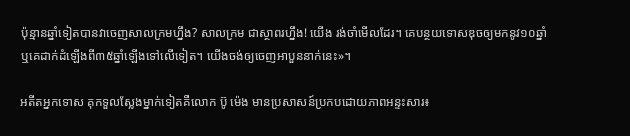ប៉ុន្មានឆ្នាំទៀតបានវាចេញសាលក្រមហ្នឹង? សាលក្រម ជាស្ថាពរហ្នឹង! យើង រង់ចាំមើលដែរ។ គេបន្ថយទោសឌុចឲ្យមកនូវ១០ឆ្នាំ ឬគេដាក់ដំឡើងពី៣៥ឆ្នាំឡើងទៅលើទៀត។ យើងចង់ឲ្យចេញអាបួននាក់នេះ»។

អតីតអ្នកទោស គុកទួលស្លែងម្នាក់ទៀតគឺលោក ប៊ូ ម៉េង មានប្រសាសន៍ប្រកបដោយភាពអន្ទះសារ៖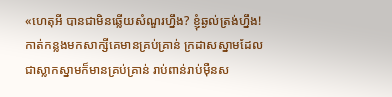«ហេតុអី បានជាមិនឆ្លើយសំណួរហ្នឹង? ខ្ញុំឆ្ងល់ត្រង់ហ្នឹង! កាត់កន្លងមកសាក្សីគេមានគ្រប់គ្រាន់ ក្រដាសស្នាមដែលជាស្លាកស្នាមក៏មានគ្រប់គ្រាន់ រាប់ពាន់រាប់ម៉ឺនស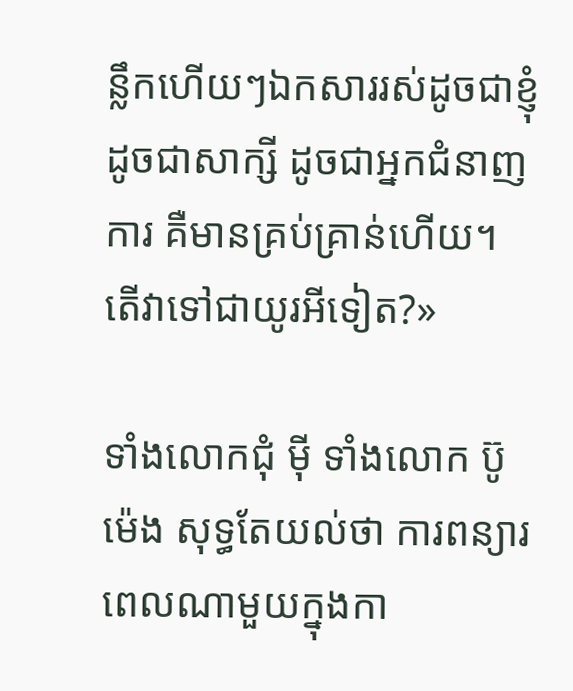ន្លឹកហើយៗឯកសាររស់ដូចជាខ្ញុំ ដូចជាសាក្សី ដូចជាអ្នកជំនាញការ គឺមានគ្រប់គ្រាន់ហើយ។ តើវាទៅជាយូរអីទៀត?»

ទាំងលោកជុំ ម៉ី ទាំងលោក ប៊ូ ម៉េង សុទ្ធតែយល់ថា ការពន្យារពេលណាមួយក្នុងកា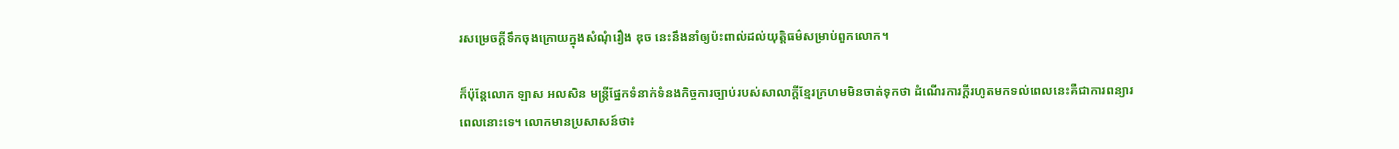រសម្រេចក្ដីទឹកចុងក្រោយក្នុងសំណុំរឿង ឌុច នេះនឹងនាំឲ្យប៉ះពាល់ដល់យុតិ្តធម៌សម្រាប់ពួកលោក។

ក៏ប៉ុន្ដែលោក ឡាស អលសិន មន្ដ្រីផ្នែកទំនាក់ទំនងកិច្ចការច្បាប់របស់សាលាក្ដីខ្មែរក្រហមមិនចាត់ទុកថា ដំណើរការក្ដីរហូតមកទល់ពេលនេះគឺជាការពន្យារពេលនោះទេ។ លោកមានប្រសាសន៍ថា៖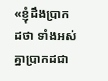«ខ្ញុំដឹងប្រាកដថា ទាំងអស់គ្នាប្រាកដជា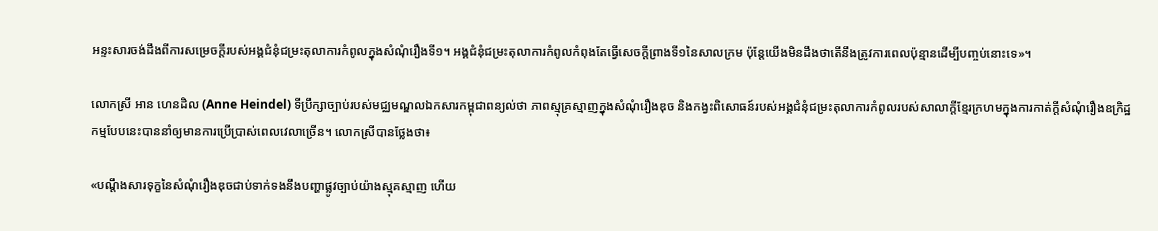អន្ទះសារចង់ដឹងពីការសម្រេចក្តីរបស់អង្គជំនុំជម្រះតុលាការកំពូលក្នុងសំណុំរឿងទី១។ អង្គជំនុំជម្រះតុលាការកំពូលកំពុងតែធ្វើសេចក្តីព្រាងទី១នៃសាលក្រម ប៉ុន្តែយើងមិនដឹងថាតើនឹងត្រូវការពេលប៉ុន្មានដើម្បីបញ្ចប់នោះទេ»។

លោកស្រី អាន ហេនដិល (Anne Heindel) ទីប្រឹក្សាច្បាប់របស់មជ្ឈមណ្ឌលឯកសារកម្ពុជាពន្យល់ថា ភាពស្មុគ្រស្មាញក្នុងសំណុំរឿងឌុច និងកង្វះពិសោធន៍របស់អង្គជំនុំជម្រះតុលាការកំពូលរបស់សាលាក្ដីខ្មែរក្រហមក្នុងការកាត់ក្ដីសំណុំរឿងឧក្រិដ្ឋកម្មបែបនេះបាននាំឲ្យមានការប្រើប្រាស់ពេលវេលាច្រើន។ លោកស្រីបានថ្លែងថា៖

«បណ្តឹងសារទុក្ខនៃសំណុំរឿងឌុចជាប់ទាក់ទងនឹងបញ្ហាផ្លូវច្បាប់យ៉ាងស្មុគស្មាញ ហើយ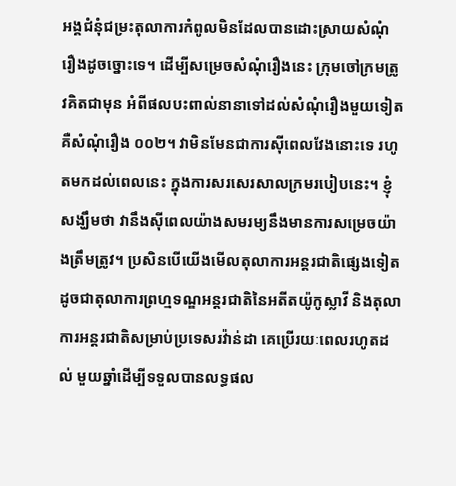អង្គជំនុំជម្រះតុលាការកំពូលមិនដែលបានដោះស្រាយសំណុំរឿងដូចច្នោះទេ។ ដើម្បីសម្រេចសំណុំរឿងនេះ ក្រុមចៅក្រមត្រូវគិតជាមុន អំពីផលបះពាល់នានាទៅដល់សំណុំរឿងមួយទៀត គឺសំណុំរឿង ០០២។ វាមិនមែនជាការស៊ីពេលវែងនោះទេ រហូតមកដល់ពេលនេះ ក្នុងការសរសេរសាលក្រមរបៀបនេះ។ ខ្ញុំសង្ឃឹមថា វានឹងស៊ីពេលយ៉ាងសមរម្យនឹងមានការសម្រេចយ៉ាងត្រឹមត្រូវ។ ប្រសិនបើយើងមើលតុលាការអន្តរជាតិផ្សេងទៀត ដូចជាតុលាការព្រហ្មទណ្ឌអន្តរជាតិនៃអតីតយ៉ូកូស្លាវី និងតុលាការអន្តរជាតិសម្រាប់ប្រទេសរវ៉ាន់ដា គេប្រើរយៈពេលរហូតដល់ មួយឆ្នាំដើម្បីទទួលបានលទ្ធផល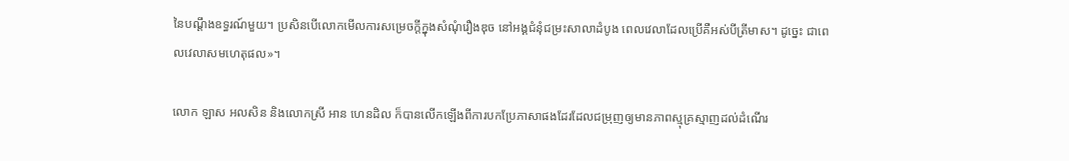នៃបណ្តឹងឧទ្ធរណ៍មួយ។ ប្រសិនបើលោកមើលការសម្រេចក្តីក្នុងសំណុំរឿងឌុច នៅអង្គជំនុំជម្រះសាលាដំបូង ពេលវេលាដែលប្រើគឺអស់បីត្រីមាស។ ដូច្នេះ ជាពេលវេលាសមហេតុផល»។

លោក ឡាស អលសិន និងលោកស្រី អាន ហេនដិល ក៏បានលើកឡើងពីការបកប្រែភាសាផងដែរដែលជម្រុញឲ្យមានភាពស្មុគ្រស្មាញដល់ដំណើរ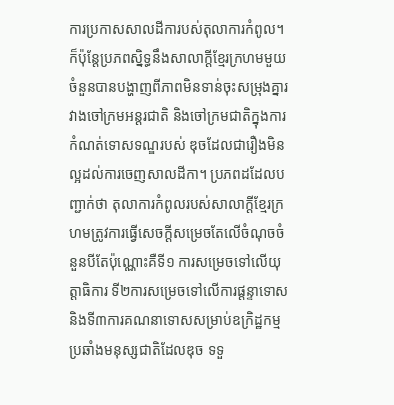ការប្រកាសសាលដីការបស់តុលាការកំពូល។ ក៏ប៉ុន្ដែប្រភពស្និទ្ធនឹងសាលាក្ដីខ្មែរក្រហមមួយចំនួនបានបង្ហាញពីភាពមិនទាន់ចុះសម្រុងគ្នារវាងចៅក្រមអន្ដរជាតិ និងចៅក្រមជាតិក្នុងការកំណត់ទោសទណ្ឌរបស់ ឌុចដែលជារឿងមិនល្អដល់ការចេញសាលដីកា។ ប្រភពដដែលបញ្ជាក់ថា តុលាការកំពូលរបស់សាលាក្ដីខ្មែរក្រហមត្រូវការធ្វើសេចក្ដីសម្រេចតែលើចំណុចចំនួនបីតែប៉ុណ្ណោះគឺទី១ ការសម្រេចទៅលើយុត្តាធិការ ទី២ការសម្រេចទៅលើការផ្ដន្ទាទោស និងទី៣ការគណនាទោសសម្រាប់ឧក្រិដ្ឋកម្មប្រឆាំងមនុស្សជាតិដែលឌុច ទទួ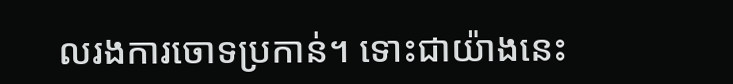លរងការចោទប្រកាន់។ ទោះជាយ៉ាងនេះ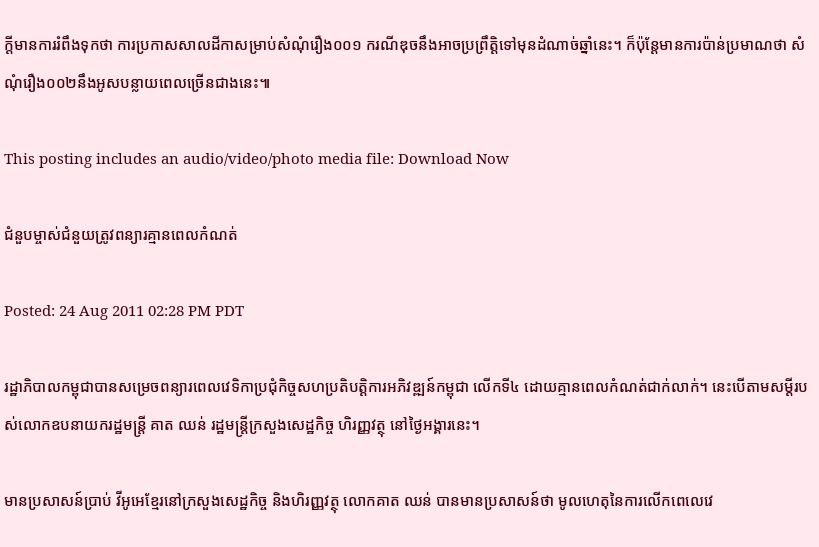ក្ដីមានការរំពឹងទុកថា ការប្រកាសសាលដីកាសម្រាប់សំណុំរឿង០០១ ករណីឌុចនឹងអាចប្រព្រឹត្តិទៅមុនដំណាច់ឆ្នាំនេះ។ ក៏ប៉ុន្តែមានការប៉ាន់ប្រមាណថា សំណុំរឿង០០២នឹងអូសបន្លាយពេលច្រើនជាងនេះ៕

This posting includes an audio/video/photo media file: Download Now

ជំនួបម្ចាស់ជំនួយត្រូវពន្យារគ្មានពេលកំណត់

Posted: 24 Aug 2011 02:28 PM PDT

រដ្ឋាភិបាលកម្ពុជាបានសម្រេចពន្យារពេលវេទិកាប្រជុំកិច្ចសហប្រតិបត្តិការអភិវឌ្ឍន៍កម្ពុជា លើកទី៤ ដោយគ្មានពេលកំណត់ជាក់លាក់។ នេះបើតាមសម្តីរបស់លោកឧបនាយករដ្ឋមន្ត្រី គាត ឈន់ រដ្ឋមន្ត្រីក្រសួងសេដ្ឋកិច្ច ហិរញ្ញវត្ថុ នៅថ្ងៃអង្គារនេះ។

មានប្រសាសន៍ប្រាប់ វីអូអេខ្មែរនៅក្រសួងសេដ្ឋកិច្ច និងហិរញ្ញវត្ថុ លោកគាត ឈន់ បានមានប្រសាសន៍ថា មូលហេតុនៃការលើកពេលេវេ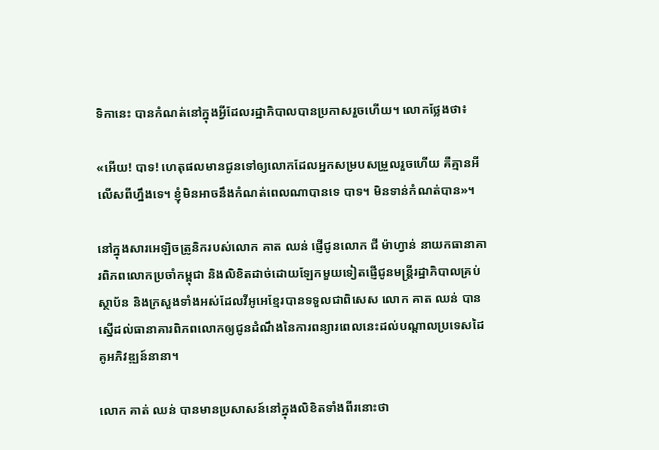ទិកានេះ បានកំណត់នៅក្នុងអ្វីដែលរដ្ឋាភិបាលបានប្រកាសរួចហើយ។ លោកថ្លែងថា៖

«អើយ! បាទ! ហេតុផលមានជូនទៅឲ្យលោកដែលអ្នកសម្របសម្រួលរួចហើយ គឺគ្មានអីលើសពីហ្នឹងទេ។ ខ្ញុំមិនអាចនឹងកំណត់ពេលណាបានទេ បាទ។ មិនទាន់កំណត់បាន»។

នៅក្នុងសារអេឡិចត្រូនិករបស់លោក គាត ឈន់ ផ្ញើជូនលោក ជី ម៉ាហ្វាន់ នាយកធានាគារពិភពលោកប្រចាំកម្ពុជា និងលិខិតដាច់ដោយឡែកមួយទៀតផ្ញើជូនមន្ត្រីរដ្ឋាភិបាលគ្រប់ស្ថាប័ន និងក្រសួងទាំងអស់ដែលវីអូអេខ្មែរបានទទួលជាពិសេស លោក គាត ឈន់ បានស្នើដល់ធានាគារពិភពលោកឲ្យជូនដំណឹងនៃការពន្យារពេលនេះដល់បណ្តាលប្រទេសដៃគូអភិវឌ្ឍន៍នានា។

លោក គាត់ ឈន់ បានមានប្រសាសន៍នៅក្នុងលិខិតទាំងពីរនោះថា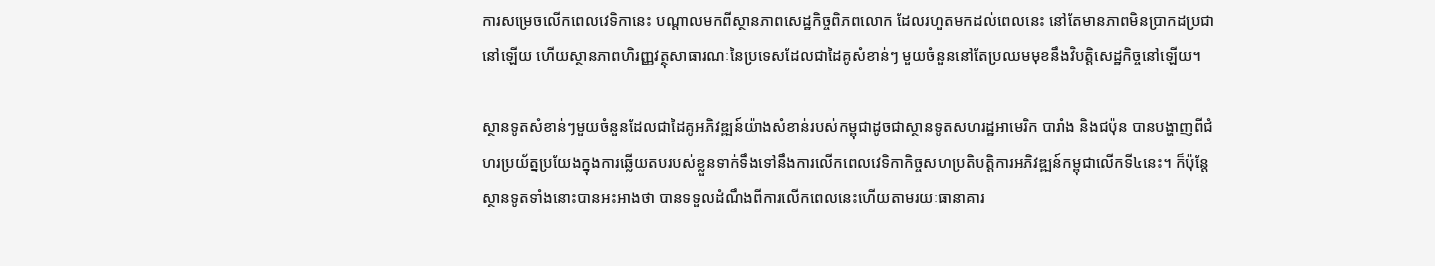ការសម្រេចលើកពេលវេទិកានេះ បណ្តាលមកពីស្ថានភាពសេដ្ឋកិច្ចពិភពលោក ដែលរហួតមកដល់ពេលនេះ នៅតែមានភាពមិនប្រាកដប្រជានៅឡើយ ហើយស្ថានភាពហិរញ្ញវត្ថុសាធារណៈនៃប្រទេសដែលជាដៃគូសំខាន់ៗ មួយចំនួននៅតែប្រឈមមុខនឹងវិបត្តិសេដ្ឋកិច្ចនៅឡើយ។

ស្ថានទូតសំខាន់ៗមួយចំនួនដែលជាដៃគូអភិវឌ្ឍន៍យ៉ាងសំខាន់របស់កម្ពុជាដូចជាស្ថានទូតសហរដ្ឋអាមេរិក បារាំង និងជប៉ុន បានបង្ហាញពីជំហរប្រយ័ត្នប្រយែងក្នុងការឆ្លើយតបរបស់ខ្លួនទាក់ទឹងទៅនឹងការលើកពេលវេទិកាកិច្ចសហប្រតិបត្តិការអភិវឌ្ឍន៍កម្ពុជាលើកទី៤នេះ។ ក៏ប៉ុន្តែ ស្ថានទូតទាំងនោះបានអះអាងថា បានទទួលដំណឹងពីការលើកពេលនេះហើយតាមរយៈធានាគារ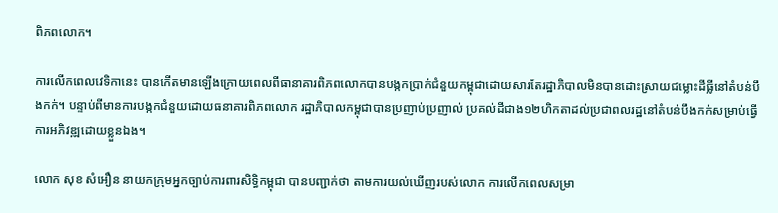ពិភពលោក។

ការលើកពេលវេទិកានេះ បានកើតមានឡើងក្រោយពេលពីធានាគារពិភពលោកបានបង្កកប្រាក់ជំនួយកម្ពុជាដោយសារតែរដ្ឋាភិបាលមិនបានដោះស្រាយជម្លោះដីធ្លីនៅតំបន់បឹងកក់។ បន្ទាប់ពីមានការបង្កកជំនួយដោយធនាគារពិភពលោក រដ្ឋាភិបាលកម្ពុជាបានប្រញាប់ប្រញាល់ ប្រគល់ដីជាង១២ហិកតាដល់ប្រជាពលរដ្ឋនៅតំបន់បឹងកក់សម្រាប់ធ្វើការអភិវឌ្ឍដោយខ្លួនឯង។

លោក សុខ សំអឿន នាយកក្រុមអ្នកច្បាប់ការពារសិទ្ធិកម្ពុជា បានបញ្ជាក់ថា តាមការយល់ឃើញរបស់លោក ការលើកពេលសម្រា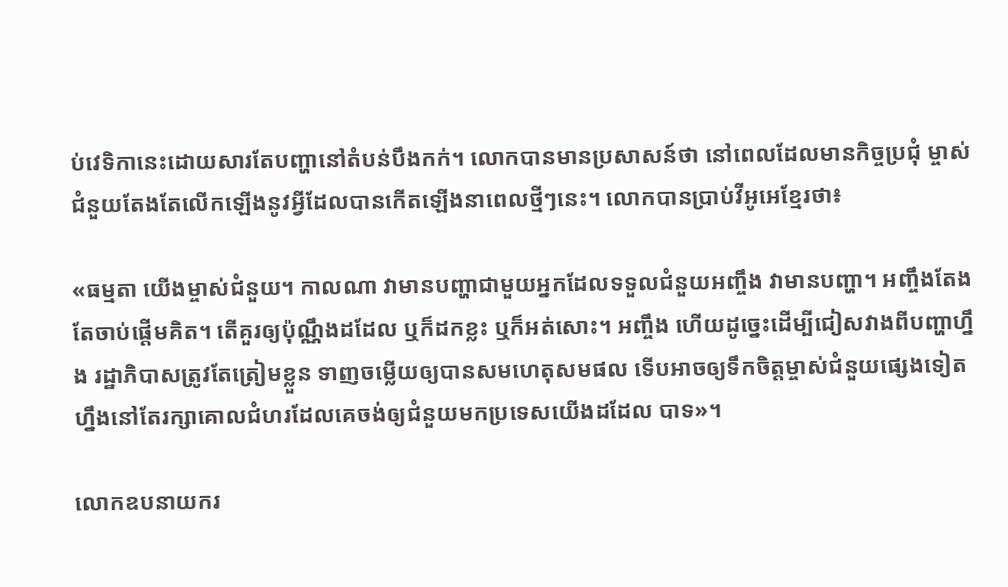ប់វេទិកានេះដោយសារតែបញ្ហានៅតំបន់បឹងកក់។ លោកបានមានប្រសាសន៍ថា នៅពេលដែលមានកិច្ចប្រជុំ ម្ចាស់ជំនួយតែងតែលើកឡើងនូវអ្វីដែលបានកើតឡើងនាពេលថ្មីៗនេះ។ លោកបានប្រាប់វីអូអេខ្មែរថា៖

«ធម្មតា យើងម្ចាស់ជំនួយ។ កាលណា វាមានបញ្ហាជាមួយអ្នកដែលទទួលជំនួយអញ្ចឹង វាមានបញ្ហា។ អញ្ចឹងតែងតែចាប់ផ្តើមគិត។ តើគួរឲ្យប៉ុណ្ណឹងដដែល ឬក៏ដកខ្លះ ឬក៏អត់សោះ។ អញ្ចឹង ហើយដូច្នេះដើម្បីជៀសវាងពីបញ្ហាហ្នឹង រដ្ឋាភិបាសត្រូវតែត្រៀមខ្លួន ទាញចម្លើយឲ្យបានសមហេតុសមផល ទើបអាចឲ្យទឹកចិត្តម្ចាស់ជំនួយផ្សេងទៀតហ្នឹងនៅតែរក្សាគោលជំហរដែលគេចង់ឲ្យជំនួយមកប្រទេសយើងដដែល បាទ»។

លោកឧបនាយករ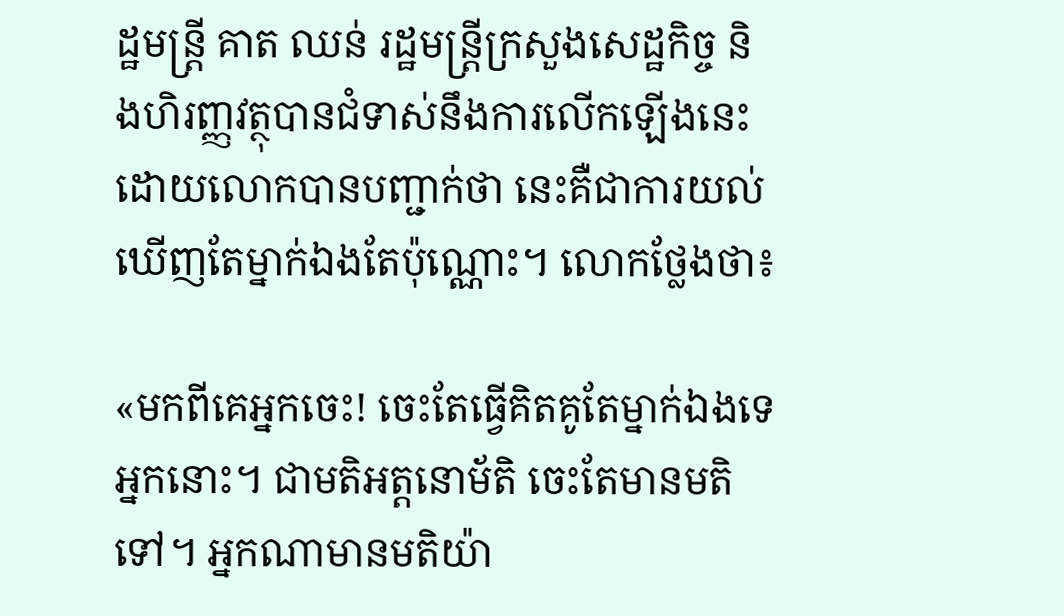ដ្ឋមន្ត្រី គាត ឈន់ រដ្ឋមន្ត្រីក្រសួងសេដ្ឋកិច្ច និងហិរញ្ញវត្ថុបានជំទាស់នឹងការលើកឡើងនេះ ដោយលោកបានបញ្ជាក់ថា នេះគឺជាការយល់ឃើញតែម្នាក់ឯងតែប៉ុណ្ណោះ។ លោកថ្លែងថា៖

«មកពីគេអ្នកចេះ! ចេះតែធ្វើគិតគូតែម្នាក់ឯងទេ អ្នកនោះ។ ជាមតិអត្តនោម័តិ ចេះតែមានមតិទៅ។ អ្នកណាមានមតិយ៉ា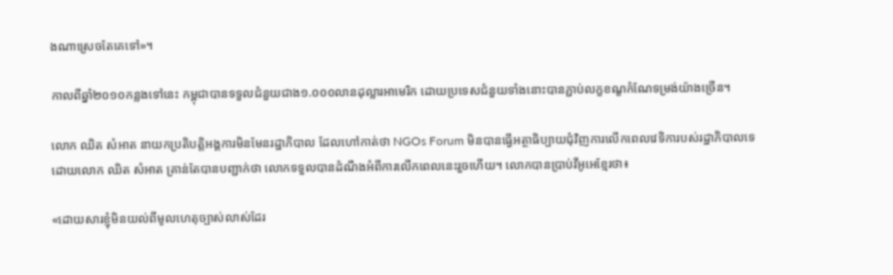ងណាស្រេចតែគេទៅ»។

កាលពីឆ្នាំ២០១០កន្លងទៅនេះ កម្ពុជាបានទទួលជំនួយជាង១.០០០លានដុល្លារអាមេរិក ដោយប្រទេសជំនួយទាំងនោះបានភ្ជាប់លក្ខខណ្ខកំណែទម្រង់យ៉ាងច្រើន។

លោក ឈិត សំអាត នាយកប្រតិបត្តិអង្គការមិនមែនរដ្ឋាភិបាល ដែលហៅកាត់ថា NGOs Forum មិនបានធ្វើអត្ថាធិប្បាយជុំវិញការលើកពេលវេទិការបស់រដ្ឋាភិបាលទេ ដោយលោក ឈិត សំអាត គ្រាន់តែបានបញ្ជាក់ថា លោកទទួលបានដំណឹងអំពីការលើកពេលនេះរួចហើយ។ លោកបានប្រាប់វីអូអេខ្មែរថា៖

«ដោយសារខ្ញុំមិនយល់ពីមូលហេតុច្បាស់លាស់ដែរ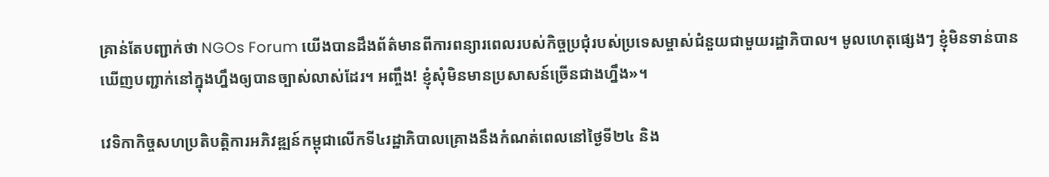គ្រាន់តែបញ្ជាក់ថា NGOs Forum យើងបានដឹងព័ត៌មានពីការពន្យារពេលរបស់កិច្ចប្រជុំរបស់ប្រទេសម្ចាស់ជំនួយជាមួយរដ្ឋាភិបាល។ មូលហេតុផ្សេងៗ ខ្ញុំមិនទាន់បានឃើញបញ្ជាក់នៅក្នុងហ្នឹងឲ្យបានច្បាស់លាស់ដែរ។ អញ្ចឹង! ខ្ញុំសុំមិនមានប្រសាសន៍ច្រើនជាងហ្នឹង»។

វេទិកាកិច្ចសហប្រតិបត្តិការអភិវឌ្ឍន៍កម្ពុជាលើកទី៤រដ្ឋាភិបាលគ្រោងនឹងកំណត់ពេលនៅថ្ងៃទី២៤ និង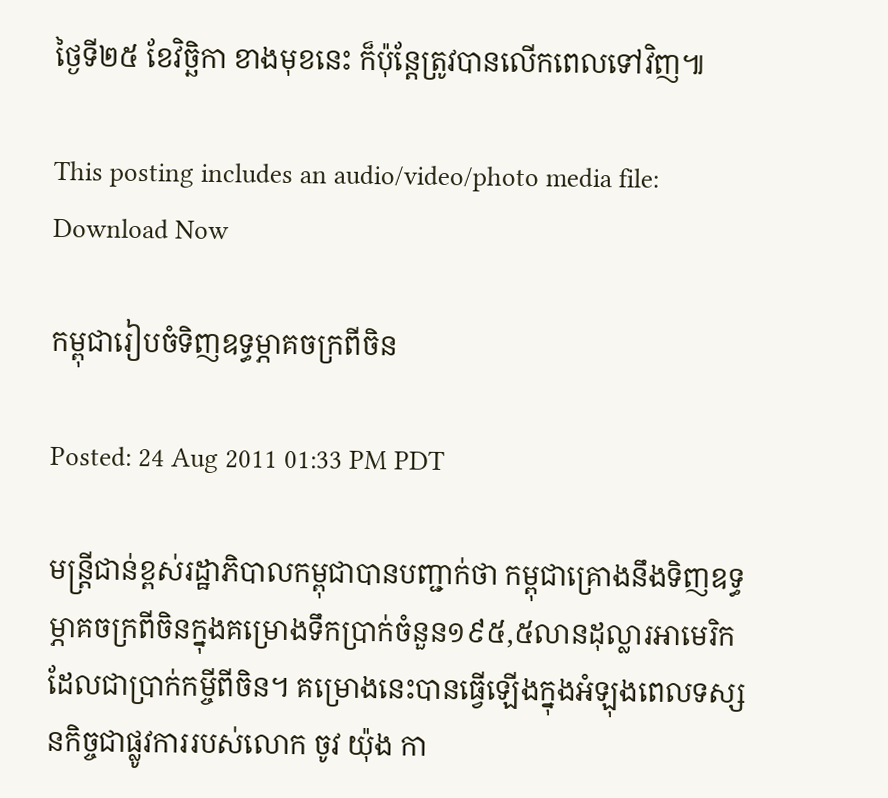ថ្ងៃទី២៥ ខែវិច្ឆិកា ខាងមុខនេះ ក៏ប៉ុន្តែត្រូវបានលើកពេលទៅវិញ៕

This posting includes an audio/video/photo media file: Download Now

កម្ពុជារៀបចំទិញឧទ្ធម្ភាគចក្រពីចិន

Posted: 24 Aug 2011 01:33 PM PDT

មន្ត្រីជាន់ខ្ពស់រដ្ឋាភិបាលកម្ពុជាបានបញ្ជាក់ថា កម្ពុជាគ្រោងនឹងទិញឧទ្ធម្ភាគចក្រពីចិនក្នុងគម្រោងទឹកប្រាក់ចំនួន១៩៥,៥លានដុល្លារអាមេរិកដែលជាប្រាក់កម្ចីពីចិន។ គម្រោងនេះបានធ្វើឡើងក្នុងអំឡុងពេលទស្សនកិច្ចជាផ្លូវការរបស់លោក ចូវ យ៉ុង កា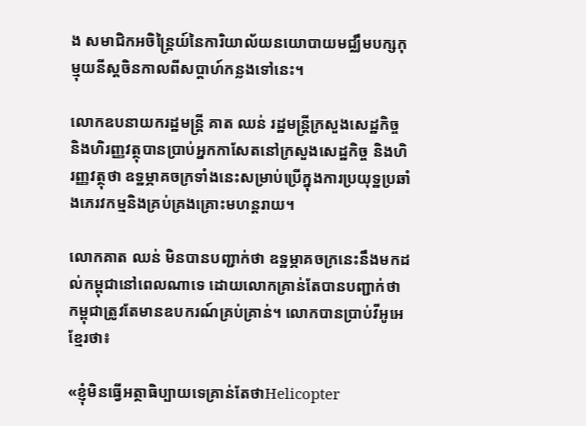ង សមាជិកអចិន្ត្រៃយ៍នៃការិយាល័យនយោបាយមជ្ឈឹមបក្សកុម្មុយនីស្តចិនកាលពីសប្តាហ៍កន្លងទៅនេះ។

លោកឧបនាយករដ្ឋមន្ត្រី គាត ឈន់ រដ្ឋមន្ត្រីក្រសួងសេដ្ឋកិច្ច និងហិរញ្ញវត្ថុបានប្រាប់អ្នកកាសែតនៅក្រសួងសេដ្ឋកិច្ច និងហិរញ្ញវត្ថុថា ឧទ្ឋម្ភាគចក្រទាំងនេះសម្រាប់ប្រើក្នុងការប្រយុទ្ឋប្រឆាំងភេរវកម្មនិងគ្រប់គ្រងគ្រោះមហន្តរាយ។

លោកគាត ឈន់ មិនបានបញ្ជាក់ថា ឧទ្ឋម្ភាគចក្រនេះនឹងមកដល់កម្ពុជានៅពេលណាទេ ដោយលោកគ្រាន់តែបានបញ្ជាក់ថា កម្ពុជាត្រូវតែមានឧបករណ៍គ្រប់គ្រាន់។ លោកបានប្រាប់វីអូអេខ្មែរថា៖

«ខ្ញុំមិនធ្វើអត្ថាធិប្បាយទេគ្រាន់តែថាHelicopter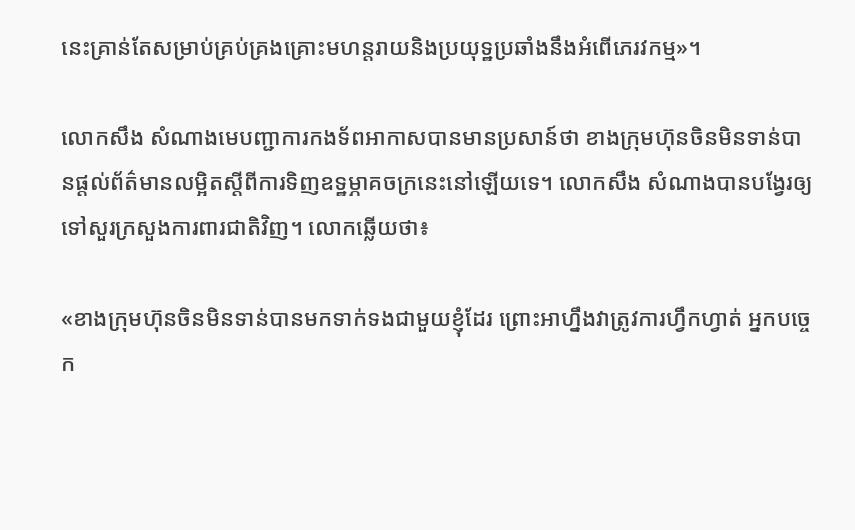នេះគ្រាន់តែសម្រាប់គ្រប់គ្រងគ្រោះមហន្តរាយនិងប្រយុទ្ឋប្រឆាំងនឹងអំពើភេរវកម្ម»។

លោកសឹង សំណាងមេបញ្ជាការកងទ័ពអាកាសបានមានប្រសាន៍ថា ខាងក្រុមហ៊ុនចិនមិនទាន់បានផ្តល់ព័ត៌មានលម្អិតស្តីពីការទិញឧទ្ឋម្ភាគចក្រនេះនៅឡើយទេ។ លោកសឹង សំណាងបានបង្វែរឲ្យទៅសួរក្រសួងការពារជាតិវិញ។ លោកឆ្លើយថា៖

«ខាងក្រុមហ៊ុនចិនមិនទាន់បានមកទាក់ទងជាមួយខ្ញុំដែរ ព្រោះអាហ្នឹងវាត្រូវការហ្វឹកហ្វាត់ អ្នកបច្ចេក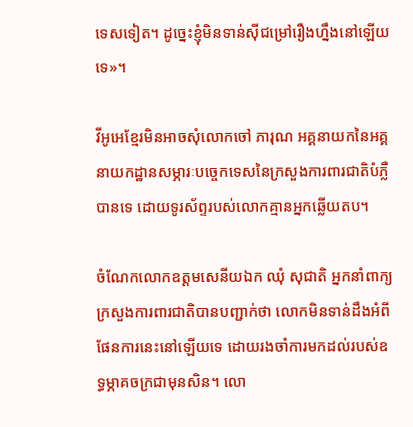ទេសទៀត។ ដូច្នេះខ្ញុំមិនទាន់ស៊ីជម្រៅរឿងហ្នឹងនៅឡើយទេ»។

វីអូអេខ្មែរមិនអាចសុំលោកចៅ ភារុណ អគ្គនាយកនៃអគ្គនាយកដ្ឋានសម្ភារៈបច្ចេកទេសនៃក្រសួងការពារជាតិបំភ្លឺបានទេ ដោយទូរស័ព្ទរបស់លោកគ្មានអ្នកឆ្លើយតប។

ចំណែកលោកឧត្តមសេនីយឯក ឈុំ សុជាតិ អ្នកនាំពាក្យក្រសួងការពារជាតិបានបញ្ជាក់ថា លោកមិនទាន់ដឹងអំពីផែនការនេះនៅឡើយទេ ដោយរងចាំការមកដល់របស់ឧទ្ធម្ភាគចក្រជាមុនសិន។ លោ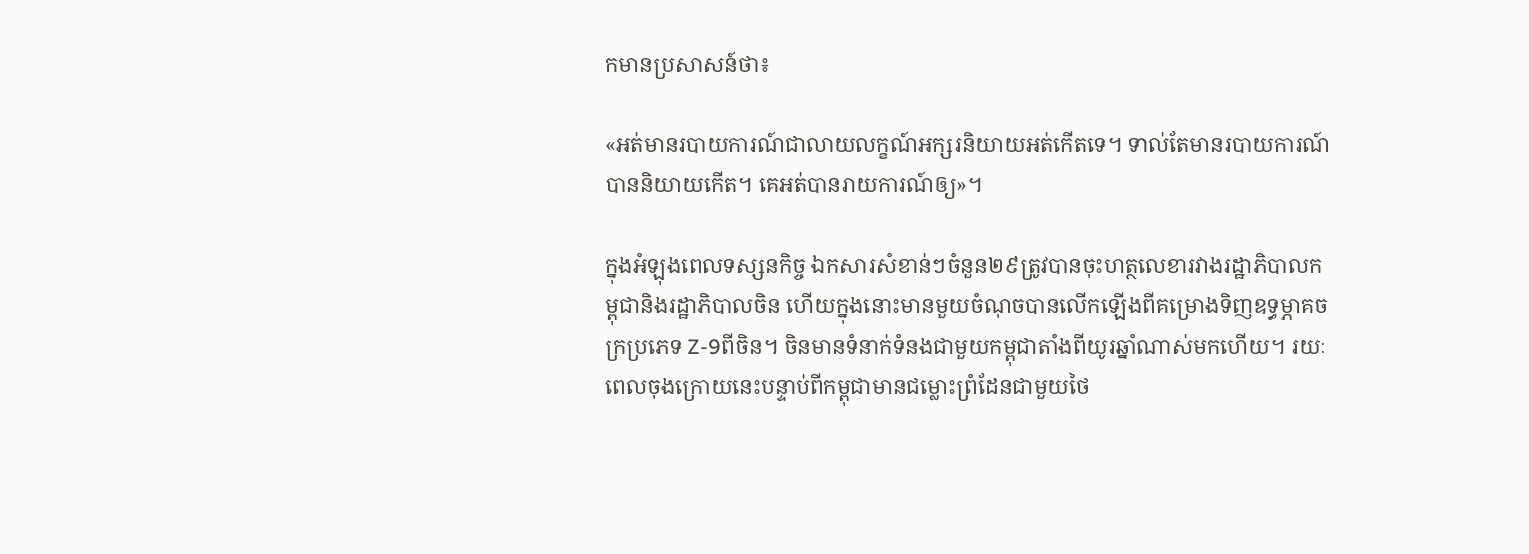កមានប្រសាសន៍ថា៖

«អត់មានរបាយការណ៍ជាលាយលក្ខណ៍អក្សរនិយាយអត់កើតទេ។ ទាល់តែមានរបាយការណ៍បាននិយាយកើត។ គេអត់បានរាយការណ៍ឲ្យ»។

ក្នុងអំឡុងពេលទស្សនកិច្ច ឯកសារសំខាន់ៗចំនួន២៩ត្រូវបានចុះហត្ថលេខារវាងរដ្ឋាភិបាលកម្ពុជានិងរដ្ឋាភិបាលចិន ហើយក្នុងនោះមានមួយចំណុចបានលើកឡើងពីគម្រោងទិញឧទ្ធម្ភាគចក្រប្រភេទ Z-9ពីចិន។ ចិនមានទំនាក់ទំនងជាមួយកម្ពុជាតាំងពីយូរឆ្នាំណាស់មកហើយ។ រយៈពេលចុងក្រោយនេះបន្ទាប់ពីកម្ពុជាមានជម្លោះព្រំដែនជាមួយថៃ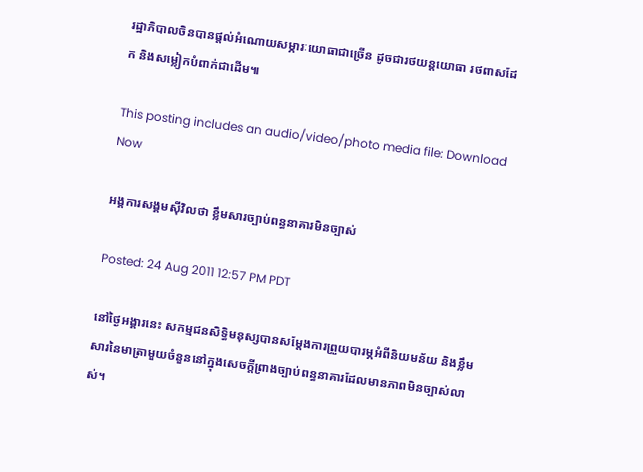រដ្ឋាភិបាលចិនបានផ្តល់អំណោយសម្ភារៈយោធាជាច្រើន ដូចជារថយន្តយោធា រថពាសដែក និងសម្លៀកបំពាក់ជាដើម៕

This posting includes an audio/video/photo media file: Download Now

អង្គការសង្គមស៊ីវិលថា ខ្លឹមសារច្បាប់ពន្ធនាគារមិនច្បាស់

Posted: 24 Aug 2011 12:57 PM PDT

នៅថ្ងៃអង្គារនេះ សកម្មជនសិទ្ធិមនុស្សបានសម្តែងការព្រួយបារម្ភអំពីនិយមន័យ និងខ្លឹមសារនៃមាត្រាមួយចំនួននៅក្នុងសេចក្តីព្រាងច្បាប់ពន្ធនាគារដែលមានភាពមិនច្បាស់លាស់។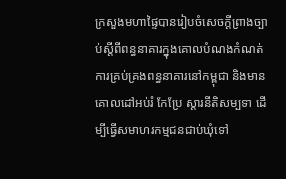ក្រសួងមហាផ្ទៃបានរៀបចំសេចក្តីព្រាងច្បាប់ស្តីពីពន្ធនាគារក្នុងគោលបំណងកំណត់ការគ្រប់គ្រងពន្ធនាគារនៅកម្ពុជា និងមានគោលដៅអប់រំ កែប្រែ ស្តារនីតិសម្បទា ដើម្បីធ្វើសមាហរកម្មជនជាប់ឃុំទៅ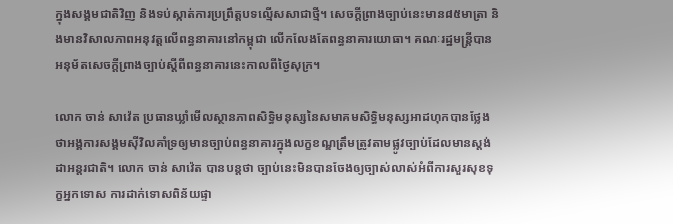ក្នុងសង្គមជាតិវិញ និងទប់ស្កាត់ការប្រព្រឹត្តបទល្មើសសាជាថ្មី។ សេចក្តីព្រាងច្បាប់នេះមាន៨៥មាត្រា និងមានវិសាលភាពអនុវត្តលើពន្ធនាគារនៅកម្ពុជា លើកលែងតែពន្ធនាគារយោធា។ គណៈរដ្ឋមន្ត្រីបានអនុម័តសេចក្តីព្រាងច្បាប់ស្តីពីពន្ធនាគារនេះកាលពីថ្ងៃសុក្រ។

លោក ចាន់ សាវ៉េត ប្រធានឃ្លាំមើលស្ថានភាពសិទ្ធិមនុស្សនៃសមាគមសិទ្ធិមនុស្សអាដហុកបានថ្លែងថាអង្គការសង្គមស៊ីវិលគាំទ្រឲ្យមានច្បាប់ពន្ធនាគារក្នុងលក្ខខណ្ឌត្រឹមត្រូវតាមផ្លូវច្បាប់ដែលមានស្តង់ដាអន្តរជាតិ។ លោក ចាន់ សាវ៉េត បានបន្តថា ច្បាប់នេះមិនបានចែងឲ្យច្បាស់លាស់អំពីការសួរសុខទុក្ខអ្នកទោស ការដាក់ទោសពិន័យផ្ទា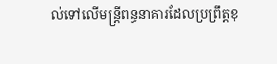ល់ទៅលើមន្ត្រីពន្ធនាគារដែលប្រព្រឹត្តខុ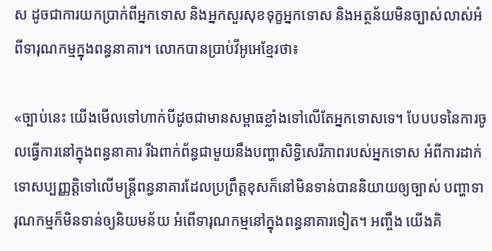ស ដូចជាការយកប្រាក់ពីអ្នកទោស និងអ្នកសួរសុខទុក្ខអ្នកទោស និងអត្ថន័យមិនច្បាស់លាស់អំពីទារុណកម្មក្នុងពន្ធនាគារ។ លោកបានប្រាប់វីអូអេខ្មែរថា៖

«ច្បាប់នេះ យើងមើលទៅហាក់បីដូចជាមានសម្ពាធខ្លាំងទៅលើតែអ្នកទោសទេ។ បែបបទនៃការចូលធ្វើការនៅក្នុងពន្ធនាគារ រីឯពាក់ព័ន្ធជាមួយនឹងបញ្ហាសិទ្ធិសេរីភាពរបស់អ្នកទោស អំពីការដាក់ទោសប្បញ្ញត្តិទៅលើមន្ត្រីពន្ធនាគារដែលប្រព្រឹត្តខុសក៏នៅមិនទាន់បាននិយាយឲ្យច្បាស់ បញ្ហាទារុណកម្មក៏មិនទាន់ឲ្យនិយមន័យ អំពើទារុណកម្មនៅក្នុងពន្ធនាគារទៀត។ អញ្ចឹង យើងគិ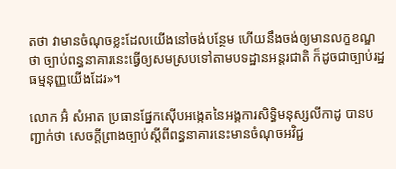តថា វាមានចំណុចខ្លះដែលយើងនៅចង់បន្ថែម ហើយនឹងចង់ឲ្យមានលក្ខខណ្ឌថា ច្បាប់ពន្ធនាគារនេះធ្វើឲ្យសមស្របទៅតាមបទដ្ឋានអន្តរជាតិ ក៏ដូចជាច្បាប់រដ្ឋធម្មនុញ្ញយើងដែរ»។

លោក អ៊ំ សំអាត ប្រធានផ្នែកស៊ើបអង្កេតនៃអង្គការសិទ្ធិមនុស្សលីកាដូ បានបញ្ជាក់ថា សេចក្តីព្រាងច្បាប់ស្តីពីពន្ធនាគារនេះមានចំណុចអវិជ្ជ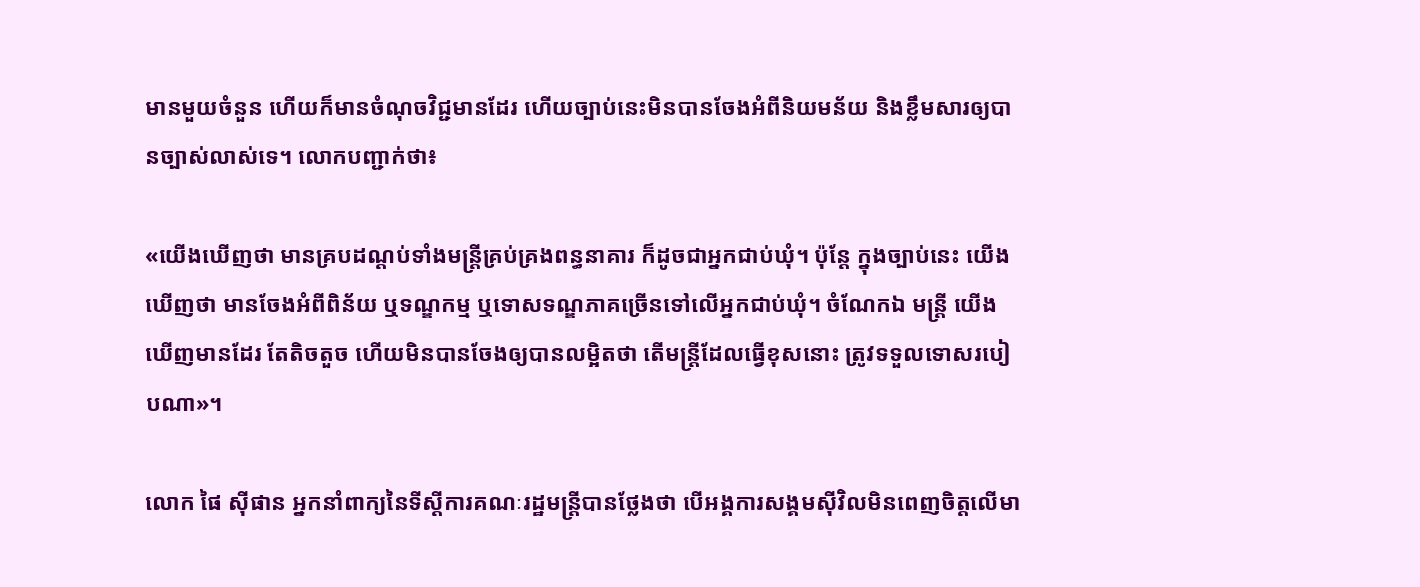មានមួយចំនួន ហើយក៏មានចំណុចវិជ្ជមានដែរ ហើយច្បាប់នេះមិនបានចែងអំពីនិយមន័យ និងខ្លឹមសារឲ្យបានច្បាស់លាស់ទេ។ លោកបញ្ជាក់ថា៖

«យើងឃើញថា មានគ្របដណ្តប់ទាំងមន្ត្រីគ្រប់គ្រងពន្ធនាគារ ក៏ដូចជាអ្នកជាប់ឃុំ។ ប៉ុន្តែ ក្នុងច្បាប់នេះ យើង ឃើញថា មានចែងអំពីពិន័យ ឬទណ្ឌកម្ម ឬទោសទណ្ឌភាគច្រើនទៅលើអ្នកជាប់ឃុំ។ ចំណែកឯ មន្ត្រី យើងឃើញមានដែរ តែតិចតួច ហើយមិនបានចែងឲ្យបានលម្អិតថា តើមន្ត្រីដែលធ្វើខុសនោះ ត្រូវទទួលទោសរបៀបណា»។

លោក ផៃ ស៊ីផាន អ្នកនាំពាក្យនៃទីស្តីការគណៈរដ្ឋមន្ត្រីបានថ្លែងថា បើអង្គការសង្គមស៊ីវិលមិនពេញចិត្តលើមា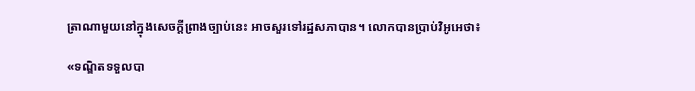ត្រាណាមួយនៅក្នុងសេចក្តីព្រាងច្បាប់នេះ អាចសួរទៅរដ្ឋសភាបាន។ លោកបានប្រាប់វិអូអេថា៖

«ទណ្ឌិតទទួលបា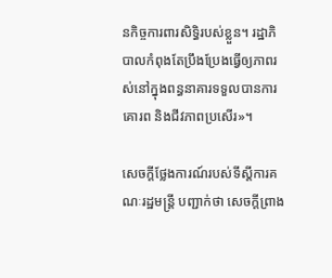នកិច្ចការពារសិទ្ធិរបស់ខ្លួន។ រដ្ឋាភិបាលកំពុងតែប្រឹងប្រែងធ្វើឲ្យភាពរស់នៅក្នុងពន្ធនាគារទទួលបានការគោរព និងជីវភាពប្រសើរ»។

សេចក្តីថ្លែងការណ៍របស់ទីស្តីការគណៈរដ្ឋមន្ត្រី បញ្ជាក់ថា សេចក្តីព្រាង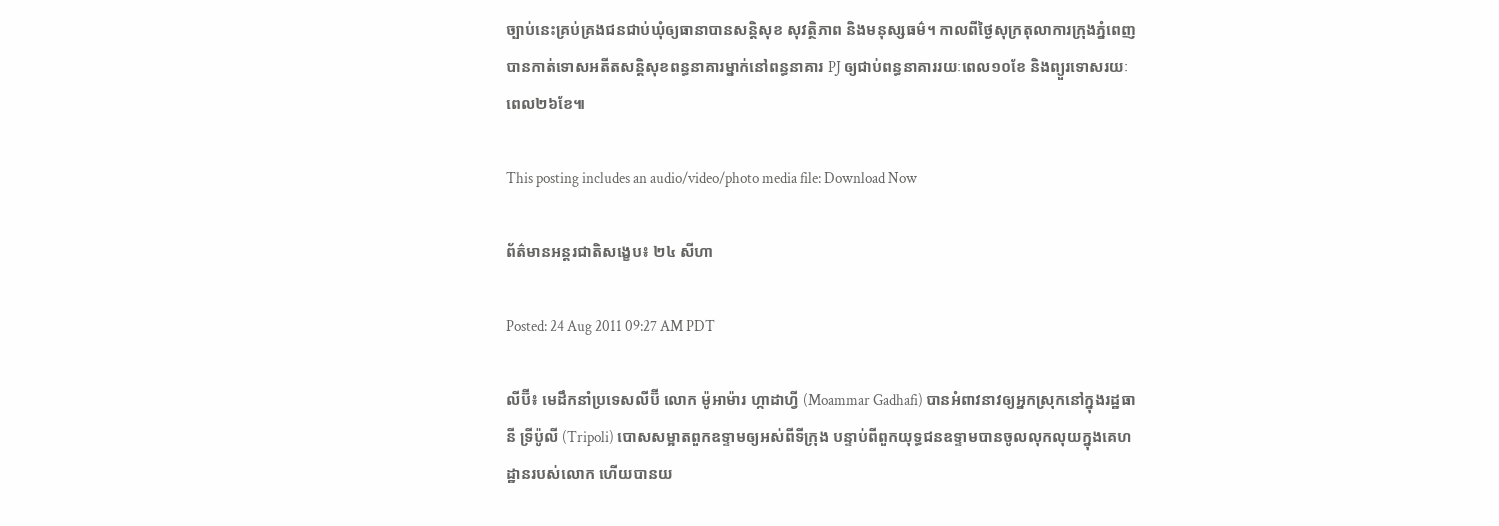ច្បាប់នេះគ្រប់គ្រងជនជាប់ឃុំឲ្យធានាបានសន្តិសុខ សុវត្ថិភាព និងមនុស្សធម៌។ កាលពីថ្ងៃសុក្រតុលាការក្រុងភ្នំពេញបានកាត់ទោសអតីតសន្តិសុខពន្ធនាគារម្នាក់នៅពន្ធនាគារ PJ ឲ្យជាប់ពន្ធនាគាររយៈពេល១០ខែ និងព្យួរទោសរយៈពេល២៦ខែ៕

This posting includes an audio/video/photo media file: Download Now

ព័ត៌មានអន្តរជាតិសង្ខេប៖ ២៤ សីហា

Posted: 24 Aug 2011 09:27 AM PDT

លីប៊ី៖ មេដឹកនាំប្រទេសលីប៊ី លោក ម៉ូអាម៉ារ ហ្កាដាហ្វី (Moammar Gadhafi) បានអំពាវនាវឲ្យអ្នកស្រុកនៅក្នុងរដ្ឋធានី ទ្រីប៉ូលី (Tripoli) បោសសម្អាតពួកឧទ្ទាមឲ្យអស់ពីទីក្រុង បន្ទាប់ពីពួកយុទ្ធជនឧទ្ទាមបានចូលលុកលុយក្នុងគេហដ្ឋានរបស់លោក ហើយបានយ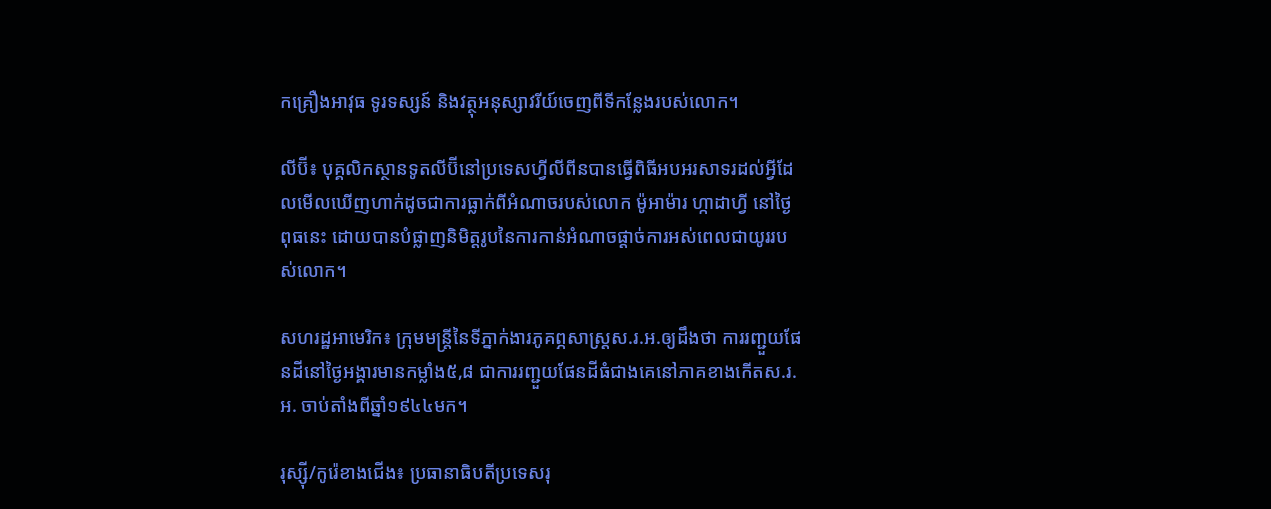កគ្រឿងអាវុធ ទូរទស្សន៍ និងវត្ថុអនុស្សាវរីយ៍ចេញពីទីកន្លែងរបស់លោក។

លីប៊ី៖ បុគ្គលិកស្ថានទូតលីប៊ីនៅប្រទេសហ្វីលីពីនបានធ្វើពិធីអបអរសាទរដល់អ្វីដែលមើលឃើញហាក់ដូចជាការធ្លាក់ពីអំណាចរបស់លោក ម៉ូអាម៉ារ ហ្កាដាហ្វី នៅថ្ងៃពុធនេះ ដោយបានបំផ្លាញនិមិត្តរូបនៃការកាន់អំណាចផ្តាច់ការអស់ពេលជាយូររបស់លោក។

សហរដ្ឋអាមេរិក៖ ក្រុមមន្ដ្រីនៃទីភ្នាក់ងារភូគព្ភសាស្ដ្រស.រ.អ.ឲ្យដឹងថា ការរញ្ជួយផែនដីនៅថ្ងៃអង្គារមានកម្លាំង៥,៨ ជាការរញ្ជួយផែនដីធំជាងគេនៅភាគខាងកើតស.រ.អ. ចាប់តាំងពីឆ្នាំ១៩៤៤មក។

រុស្ស៊ី/កូរ៉េខាងជើង៖ ប្រធានាធិបតីប្រទេសរុ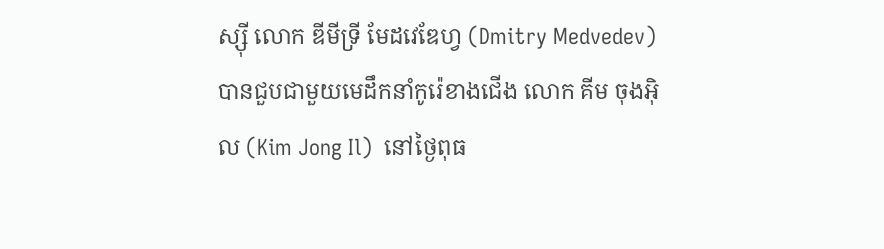ស្ស៊ី លោក ឌីមីទ្រី មែដវេឌែហ្វ (Dmitry Medvedev) បានជួបជាមួយមេដឹកនាំកូរ៉េខាងជើង លោក គីម ចុងអ៊ិល (Kim Jong Il)  នៅថ្ងៃពុធ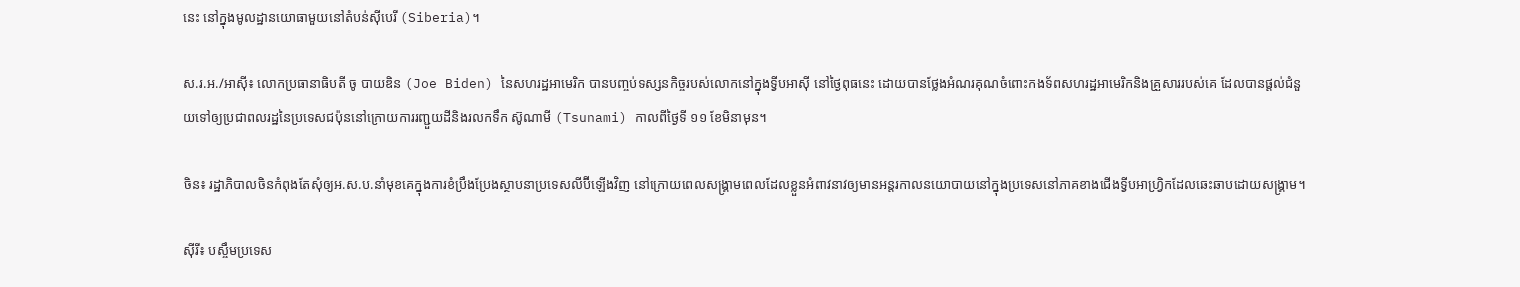នេះ នៅក្នុងមូលដ្ឋានយោធាមួយនៅតំបន់ស៊ីបេរី (Siberia)។

ស.រ.អ./អាស៊ី៖ លោកប្រធានាធិបតី ចូ បាយឌិន (Joe Biden) នៃសហរដ្ឋអាមេរិក បានបញ្ចប់ទស្សនកិច្ចរបស់លោកនៅក្នុងទ្វីបអាស៊ី នៅថ្ងៃពុធនេះ ដោយបានថ្លែងអំណរគុណចំពោះកងទ័ពសហរដ្ឋអាមេរិកនិងគ្រួសាររបស់គេ ដែលបានផ្តល់ជំនួយទៅឲ្យប្រជាពលរដ្ឋនៃប្រទេសជប៉ុននៅក្រោយការរញ្ជួយដីនិងរលកទឹក ស៊ូណាមី (Tsunami) កាលពីថ្ងៃទី ១១ ខែមិនាមុន។

ចិន៖ រដ្ឋាភិបាលចិនកំពុងតែសុំឲ្យអ.ស.ប.នាំមុខគេក្នុងការខំប្រឹងប្រែងស្ថាបនាប្រទេសលីប៊ីឡើងវិញ នៅក្រោយពេលសង្គ្រាមពេលដែលខ្លួនអំពាវនាវឲ្យមានអន្ដរកាលនយោបាយនៅក្នុងប្រទេសនៅភាគខាងជើងទ្វីបអាហ្រ្វិកដែលឆេះឆាបដោយសង្គ្រាម។

ស៊ីរី៖ បស្ចឹមប្រទេស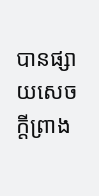បានផ្សាយសេចក្តីព្រាង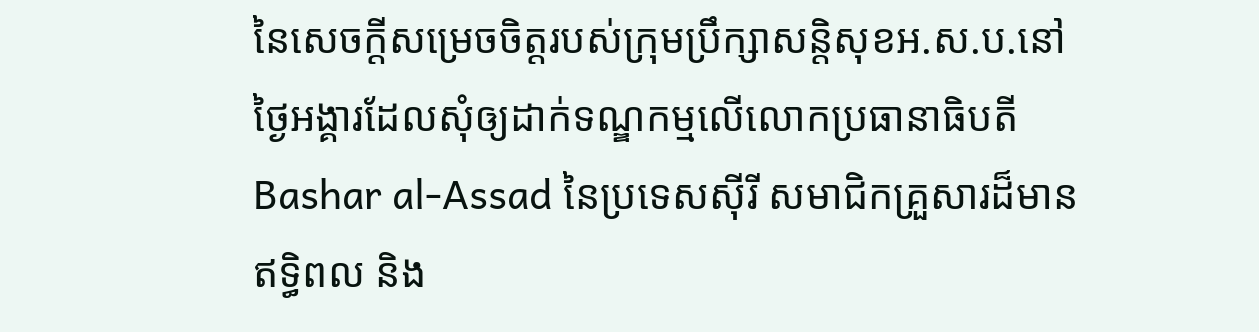នៃសេចក្ដីសម្រេចចិត្ដរបស់ក្រុមប្រឹក្សាសន្ដិសុខអ.ស.ប.នៅថ្ងៃអង្គារដែលសុំឲ្យដាក់ទណ្ឌកម្មលើលោកប្រធានាធិបតី Bashar al-Assad នៃប្រទេសស៊ីរី សមាជិកគ្រួសារដ៏មានឥទ្ធិពល និង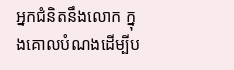អ្នកជំនិតនឹងលោក ក្នុងគោលបំណងដើម្បីប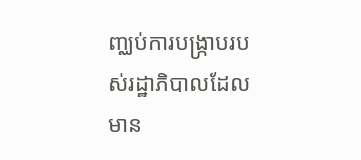ញ្ឈប់ការបង្ក្រាបរបស់រដ្ឋាភិបាលដែលមាន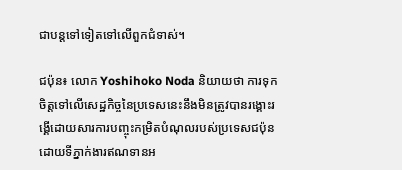ជាបន្ដទៅទៀតទៅលើពួកជំទាស់។

ជប៉ុន៖ លោក Yoshihoko Noda និយាយថា ការទុកចិត្ដទៅលើសេដ្ឋកិច្ចនៃប្រទេសនេះនឹងមិនត្រូវបានរង្គោះរង្គើដោយសារការបញ្ចុះកម្រិតបំណុលរបស់ប្រទេសជប៉ុនដោយទីភ្នាក់ងារឥណទានអ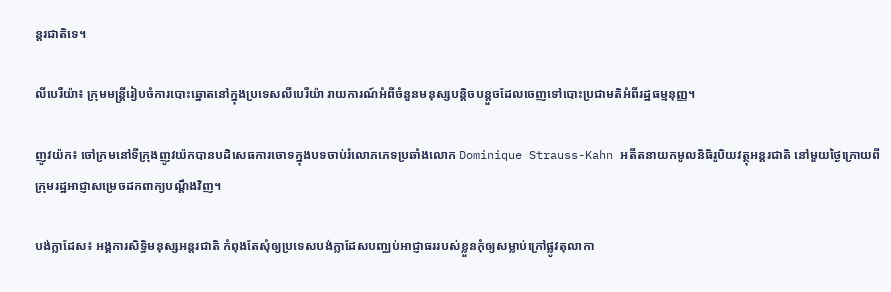ន្ដរជាតិទេ។

លីបេរីយ៉ា៖ ក្រុមមន្ដ្រីរៀបចំការបោះឆ្នោតនៅក្នុងប្រទេសលីបេរីយ៉ា រាយការណ៍អំពីចំនួនមនុស្សបន្ដិចបន្តួចដែលចេញទៅបោះប្រជាមតិអំពីរដ្ឋធម្មនុញ្ញ។

ញូវយ៉ក៖ ចៅក្រមនៅទីក្រុងញូវយ៉កបានបដិសេធការចោទក្នុងបទចាប់រំលោភភេទប្រឆាំងលោក Dominique Strauss-Kahn អតីតនាយកមូលនិធិរូបិយវត្ថុអន្ដរជាតិ នៅមួយថ្ងៃក្រោយពីក្រុមរដ្ឋអាជ្ញាសម្រេចដកពាក្យបណ្ដឹងវិញ។

បង់ក្លាដែស៖ អង្គការសិទ្ធិមនុស្សអន្ដរជាតិ កំពុងតែសុំឲ្យប្រទេសបង់ក្លាដែសបញ្ឈប់អាជ្ញាធររបស់ខ្លួនកុំឲ្យសម្លាប់ក្រៅផ្លូវតុលាកា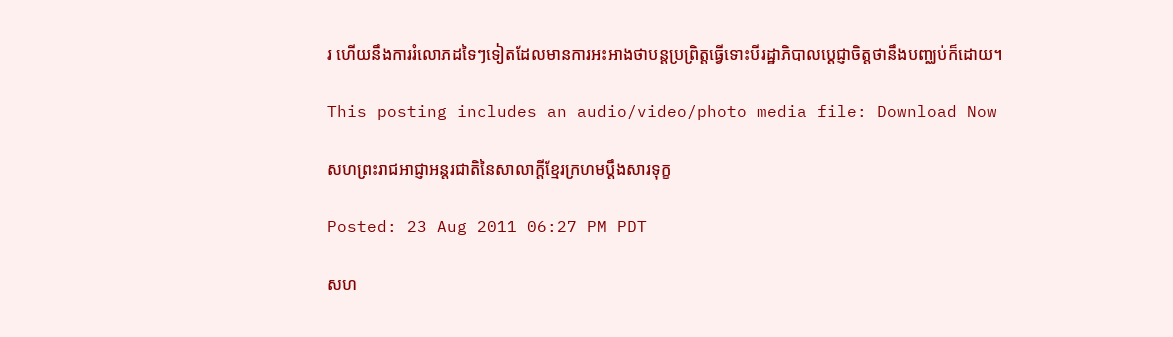រ ហើយនឹងការរំលោភដទៃៗទៀតដែលមានការអះអាងថាបន្ដប្រព្រិត្ដធ្វើទោះបីរដ្ឋាភិបាលប្ដេជ្ញាចិត្ដថានឹងបញ្ឈប់ក៏ដោយ។

This posting includes an audio/video/photo media file: Download Now

សហព្រះរាជអាជ្ញាអន្ដរជាតិនៃសាលាក្តីខ្មែរក្រហមប្តឹងសារទុក្ខ

Posted: 23 Aug 2011 06:27 PM PDT

សហ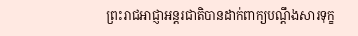ព្រះរាជអាជ្ញាអន្ដរជាតិបានដាក់ពាក្យបណ្ដឹងសារទុក្ខ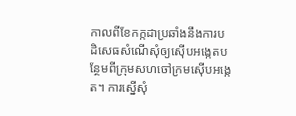កាលពីខែកក្កដាប្រឆាំងនឹងការបដិសេធសំណើសុំឲ្យស៊ើបអង្កេតបន្ថែមពីក្រុមសហចៅក្រមស៊ើបអង្កេត។ ការស្នើសុំ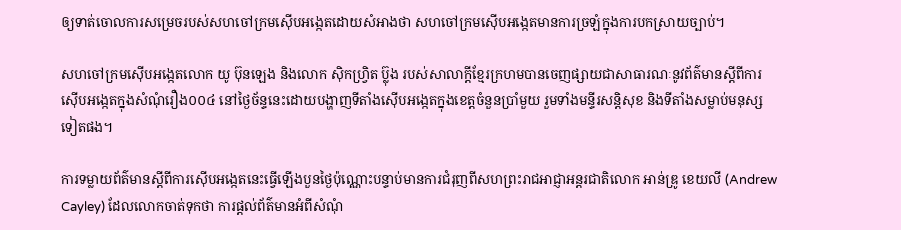ឲ្យទាត់ចោលការសម្រេចរបស់សហចៅក្រមស៊ើបអង្កេតដោយសំអាងថា សហចៅក្រមស៊ើបអង្កេតមានការច្រឡំក្នុងការបកស្រាយច្បាប់។

សហចៅក្រមស៊ើបអង្កេតលោក យូ ប៊ុនឡេង និងលោក ស៊ិកហ្វ្រិត ប៊្លុង របស់សាលាក្ដីខ្មែរក្រហមបានចេញផ្សាយជាសាធារណៈនូវព័ត៌មានស្ដីពីការស៊ើបអង្កេតក្នុងសំណុំរឿង០០៤ នៅថ្ងៃច័ន្ទនេះដោយបង្ហាញទីតាំងស៊ើបអង្កេតក្នុងខេត្តចំនួនប្រាំមួយ រួមទាំងមន្ទីរសន្ដិសុខ និងទីតាំងសម្លាប់មនុស្សទៀតផង។

ការទម្លាយព័ត៌មានស្ដីពីការស៊ើបអង្កេតនេះធ្វើឡើងបួនថ្ងៃប៉ុណ្ណោះបន្ទាប់មានការជំរុញពីសហព្រះរាជអាជ្ញាអន្ដរជាតិលោក អាន់ឌ្រូ ខេយលី (Andrew Cayley) ដែលលោកចាត់ទុកថា ការផ្ដល់ព័ត៌មានអំពីសំណុំ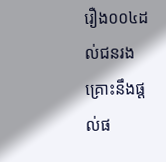រឿង០០៤ដល់ជនរងគ្រោះនឹងផ្ដល់ផ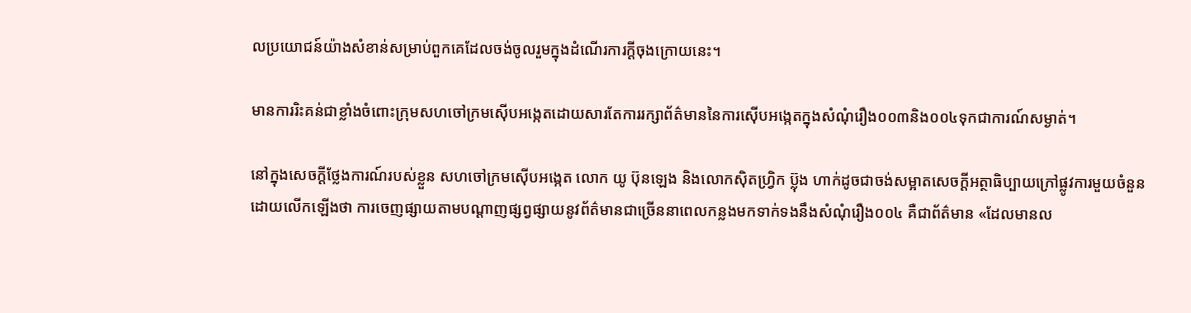លប្រយោជន៍យ៉ាងសំខាន់សម្រាប់ពួកគេដែលចង់ចូលរួមក្នុងដំណើរការក្ដីចុងក្រោយនេះ។

មានការរិះគន់ជាខ្លាំងចំពោះក្រុមសហចៅក្រមស៊ើបអង្កេតដោយសារតែការរក្សាព័ត៌មាននៃការស៊ើបអង្កេតក្នុងសំណុំរឿង០០៣និង០០៤ទុកជាការណ៍សម្ងាត់។

នៅក្នុងសេចក្ដីថ្លែងការណ៍របស់ខ្លួន សហចៅក្រមស៊ើបអង្កេត លោក យូ ប៊ុនឡេង និងលោកស៊ិតហ្វ្រិក ប៊្លុង ហាក់ដូចជាចង់សម្អាតសេចក្ដីអត្ថាធិប្បាយក្រៅផ្លូវការមួយចំនួនដោយលើកឡើងថា ការចេញផ្សាយតាមបណ្ដាញផ្សព្វផ្សាយនូវព័ត៌មានជាច្រើននាពេលកន្លងមកទាក់ទងនឹងសំណុំរឿង០០៤ គឺជាព័ត៌មាន «ដែលមានល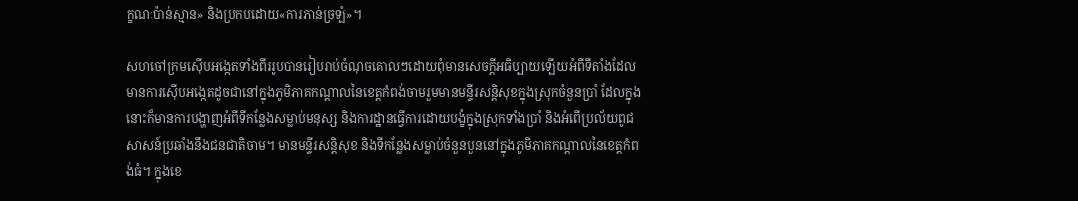ក្ខណៈប៉ាន់ស្មាន» និងប្រកបដោយ«ការភាន់ច្រឡំ»។

សហចៅក្រមស៊ើបអង្កេតទាំងពីររូបបានរៀបរាប់ចំណុចគោលៗដោយពុំមានសេចក្ដីអធិប្បាយឡើយអំពីទីតាំងដែលមានការស៊ើបអង្កេតដូចជានៅក្នុងភូមិភាគកណ្ដាលនៃខេត្តកំពង់ចាមរួមមានមន្ទីរសន្ដិសុខក្នុងស្រុកចំនួនប្រាំ ដែលក្នុងនោះក៏មានការបង្ហាញអំពីទីកន្លែងសម្លាប់មនុស្ស និងការដ្ឋានធ្វើការដោយបង្ខំក្នុងស្រុកទាំងប្រាំ និងអំពើប្រល័យពូជសាសន៍ប្រឆាំងនឹងជនជាតិចាម។ មានមន្ទីរសន្ដិសុខ និងទីកន្លែងសម្លាប់ចំនួនបួននៅក្នុងភូមិភាគកណ្ដាលនៃខេត្តកំពង់ធំ។ ក្នុងខេ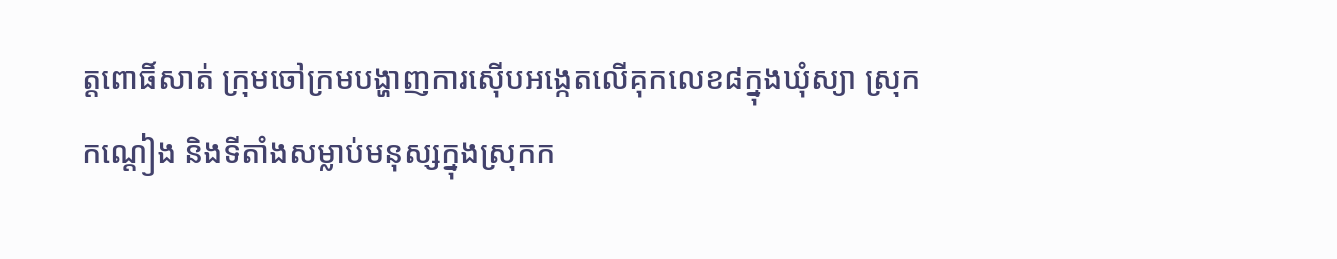ត្តពោធិ៍សាត់ ក្រុមចៅក្រមបង្ហាញការស៊ើបអង្កេតលើគុកលេខ៨ក្នុងឃុំស្យា ស្រុកកណ្ដៀង និងទីតាំងសម្លាប់មនុស្សក្នុងស្រុកក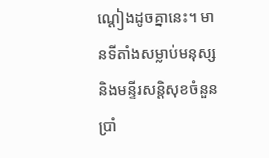ណ្ដៀងដូចគ្នានេះ។ មានទីតាំងសម្លាប់មនុស្ស និងមន្ទីរសន្ដិសុខចំនួនប្រាំ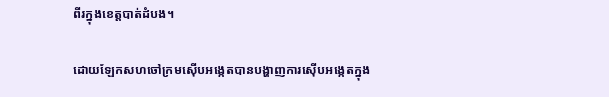ពីរក្នុងខេត្តបាត់ដំបង។

ដោយឡែកសហចៅក្រមស៊ើបអង្កេតបានបង្ហាញការស៊ើបអង្កេតក្នុង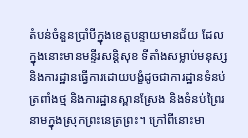តំបន់ចំនួនប្រាំបីក្នុងខេត្តបន្ទាយមានជ័យ ដែលក្នុងនោះមានមន្ទីរសន្ដិសុខ ទីតាំងសម្លាប់មនុស្ស និងការដ្ឋានធ្វើការដោយបង្ខំដូចជាការដ្ឋានទំនប់ត្រពាំងថ្ម និងការដ្ឋានស្ពានស្រែង និងទំនប់ព្រៃរនាមក្នុងស្រុកព្រះនេត្រព្រះ។ ក្រៅពីនោះមា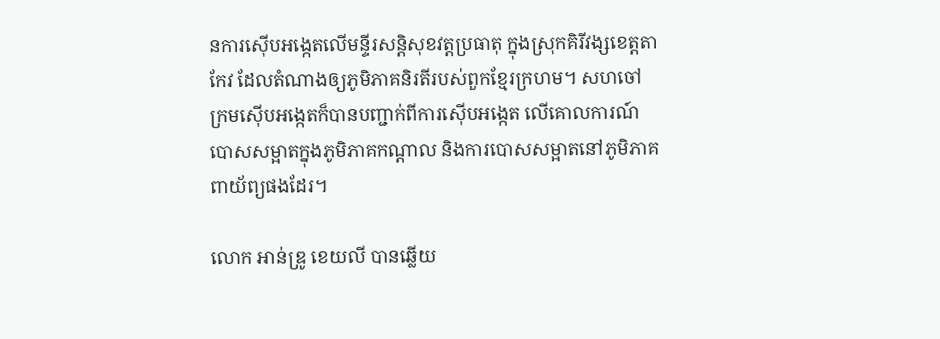នការស៊ើបអង្កេតលើមន្ទីរសន្ដិសុខវត្តប្រធាតុ ក្នុងស្រុកគិរីវង្សខេត្តតាកែវ ដែលតំណាងឲ្យភូមិភាគនិរតីរបស់ពួកខ្មែរក្រហម។ សហចៅក្រមស៊ើបអង្កេតក៏បានបញ្ជាក់ពីការស៊ើបអង្កេត លើគោលការណ៍បោសសម្អាតក្នុងភូមិភាគកណ្ដាល និងការបោសសម្អាតនៅភូមិភាគពាយ័ព្យផងដែរ។

លោក អាន់ឌ្រូ ខេយលី បានឆ្លើយ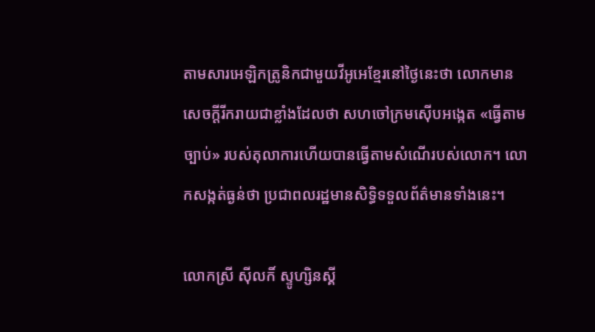តាមសារអេឡិកត្រូនិកជាមួយវីអូអេខ្មែរនៅថ្ងៃនេះថា លោកមានសេចក្ដីរីករាយជាខ្លាំងដែលថា សហចៅក្រមស៊ើបអង្កេត «ធ្វើតាមច្បាប់» របស់តុលាការហើយបានធ្វើតាមសំណើរបស់លោក។ លោកសង្កត់ធ្ងន់ថា ប្រជាពលរដ្ឋមានសិទ្ធិទទួលព័ត៌មានទាំងនេះ។

លោកស្រី ស៊ីលកិ៍ ស្ទូហ្សិនស្គី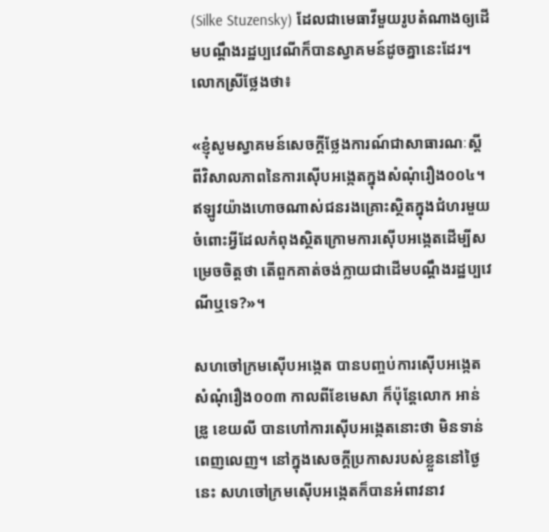(Silke Stuzensky) ដែលជាមេធាវីមួយរូបតំណាងឲ្យដើមបណ្ដឹងរដ្ឋប្បវេណីក៏បានស្វាគមន៍ដូចគ្នានេះដែរ។ លោកស្រីថ្លែងថា៖

«ខ្ញុំសូមស្វាគមន៍សេចក្ដីថ្លែងការណ៍ជាសាធារណៈស្ដីពីវិសាលភាពនៃការស៊ើបអង្កេតក្នុងសំណុំរឿង០០៤។ ឥឡូវយ៉ាងហោចណាស់ជនរងគ្រោះស្ថិតក្នុងជំហរមួយចំពោះអ្វីដែលកំពុងស្ថិតក្រោមការស៊ើបអង្កេតដើម្បីសម្រេចចិត្តថា តើពួកគាត់ចង់ក្លាយជាដើមបណ្ដឹងរដ្ឋប្បវេណីឬទេ?»។

សហចៅក្រមស៊ើបអង្កេត បានបញ្ចប់ការស៊ើបអង្កេតសំណុំរឿង០០៣ កាលពីខែមេសា ក៏ប៉ុន្តែលោក អាន់ឌ្រូ ខេយលី បានហៅការស៊ើបអង្កេតនោះថា មិនទាន់ពេញលេញ។ នៅក្នុងសេចក្ដីប្រកាសរបស់ខ្លួននៅថ្ងៃនេះ សហចៅក្រមស៊ើបអង្កេតក៏បានអំពាវនាវ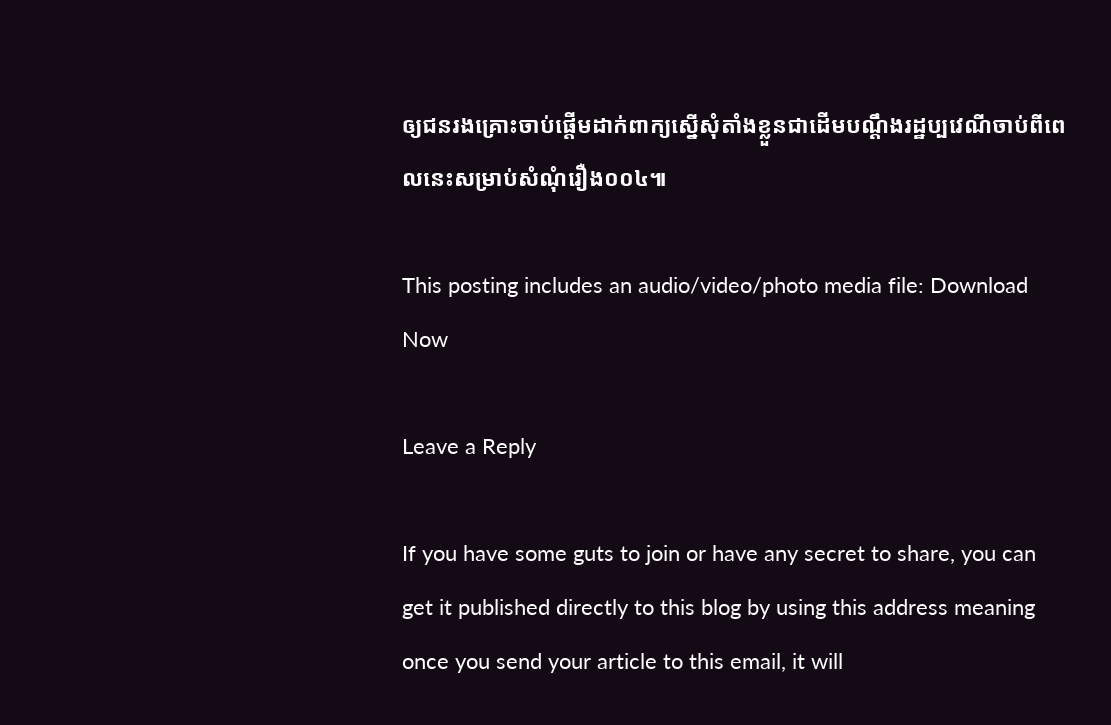ឲ្យជនរងគ្រោះចាប់ផ្ដើមដាក់ពាក្យស្នើសុំតាំងខ្លួនជាដើមបណ្ដឹងរដ្ឋប្បវេណីចាប់ពីពេលនេះសម្រាប់សំណុំរឿង០០៤៕

This posting includes an audio/video/photo media file: Download Now

Leave a Reply

If you have some guts to join or have any secret to share, you can get it published directly to this blog by using this address meaning once you send your article to this email, it will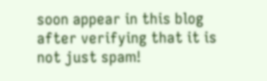soon appear in this blog after verifying that it is not just spam!